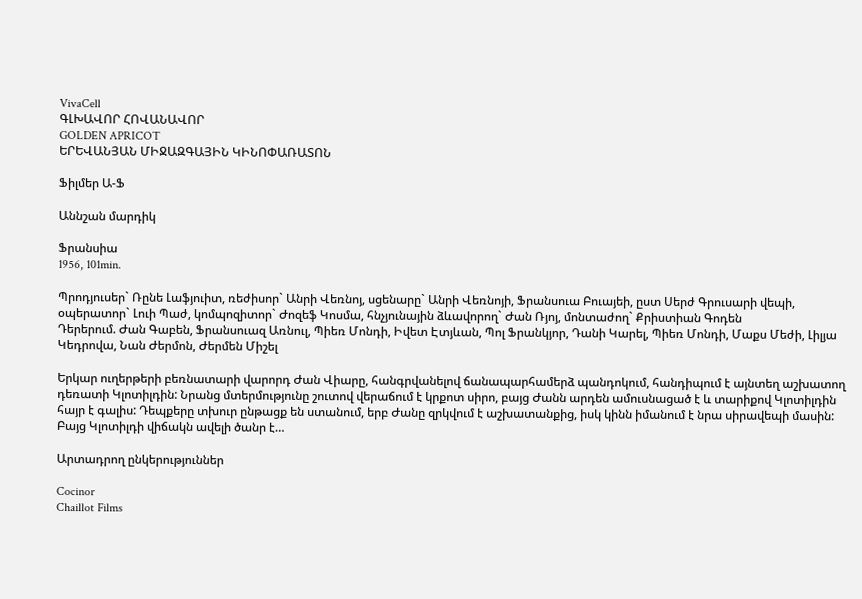VivaCell
ԳԼԽԱՎՈՐ ՀՈՎԱՆԱՎՈՐ
GOLDEN APRICOT
ԵՐԵՎԱՆՅԱՆ ՄԻՋԱԶԳԱՅԻՆ ԿԻՆՈՓԱՌԱՏՈՆ

Ֆիլմեր Ա-Ֆ

Աննշան մարդիկ

Ֆրանսիա
1956, 101min.

Պրոդյուսեր` Ռընե Լաֆյուիտ, ռեժիսոր` Անրի Վեռնոյ, սցենարը` Անրի Վեռնոյի, Ֆրանսուա Բուայեի, ըստ Սերժ Գրուսարի վեպի, օպերատոր` Լուի Պաժ, կոմպոզիտոր` Ժոզեֆ Կոսմա, հնչյունային ձևավորող` Ժան Ռյոյ, մոնտաժող` Քրիստիան Գոդեն
Դերերում. Ժան Գաբեն, Ֆրանսուազ Առնուլ, Պիեռ Մոնդի, Իվետ Էտյևան, Պոլ Ֆրանկյոր, Դանի Կարել, Պիեռ Մոնդի, Մաքս Մեժի, Լիլյա Կեդրովա, Նան Ժերմոն, Ժերմեն Միշել

Երկար ուղերթերի բեռնատարի վարորդ Ժան Վիարը, հանգրվանելով ճանապարհամերձ պանդոկում, հանդիպում է այնտեղ աշխատող դեռատի Կլոտիլդին: Նրանց մտերմությունը շուտով վերաճում է կրքոտ սիրո, բայց Ժանն արդեն ամուսնացած է և տարիքով Կլոտիլդին հայր է գալիս: Դեպքերը տխուր ընթացք են ստանում, երբ Ժանը զրկվում է աշխատանքից, իսկ կինն իմանում է նրա սիրավեպի մասին: Բայց Կլոտիլդի վիճակն ավելի ծանր է…

Արտադրող ընկերություններ

Cocinor
Chaillot Films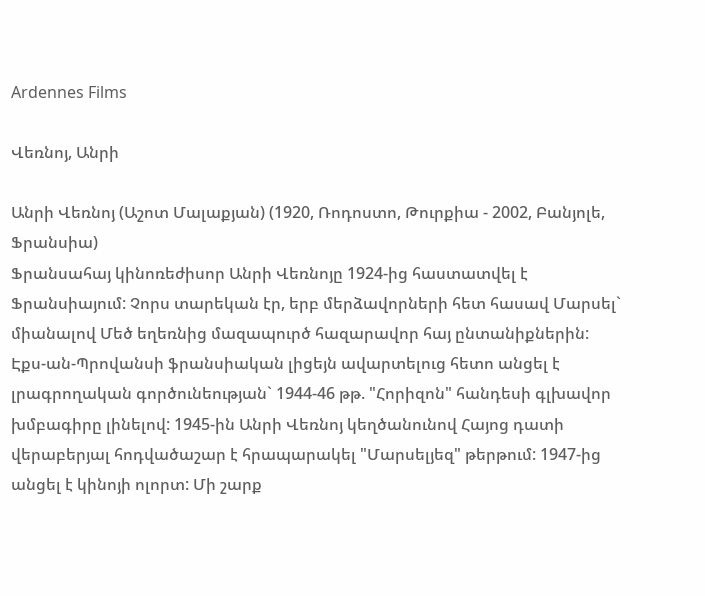Ardennes Films

Վեռնոյ, Անրի

Անրի Վեռնոյ (Աշոտ Մալաքյան) (1920, Ռոդոստո, Թուրքիա - 2002, Բանյոլե, Ֆրանսիա)
Ֆրանսահայ կինոռեժիսոր Անրի Վեռնոյը 1924-ից հաստատվել է Ֆրանսիայում: Չորս տարեկան էր, երբ մերձավորների հետ հասավ Մարսել` միանալով Մեծ եղեռնից մազապուրծ հազարավոր հայ ընտանիքներին: Էքս-ան-Պրովանսի ֆրանսիական լիցեյն ավարտելուց հետո անցել է լրագրողական գործունեության` 1944-46 թթ. "Հորիզոն" հանդեսի գլխավոր խմբագիրը լինելով: 1945-ին Անրի Վեռնոյ կեղծանունով Հայոց դատի վերաբերյալ հոդվածաշար է հրապարակել "Մարսելյեզ" թերթում: 1947-ից անցել է կինոյի ոլորտ: Մի շարք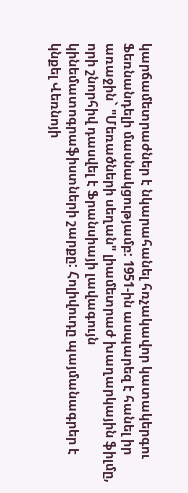կարճամետրաժներ է նկարահանել հռչակավոր կատակերգու Ֆեռնանդելի մասնակցությամբ: 1951-ին ասպարեզ է հանել իր առաջին` "Մեռածների սեղան" լիամետրաժ խաղարկային ֆիլմը, որի շնորհիվ դասվել է Ֆրանսիայի լավագույն կինեմատոգրաֆիստների շարքը: Հոլիվուդը պայմանագրեր է կնքել Վեռնոյի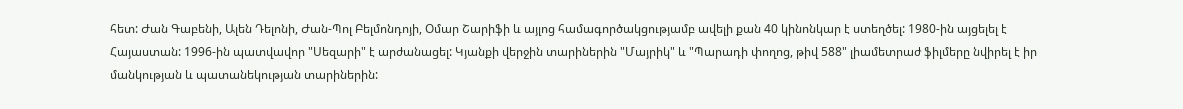հետ: Ժան Գաբենի, Ալեն Դելոնի, Ժան-Պոլ Բելմոնդոյի, Օմար Շարիֆի և այլոց համագործակցությամբ ավելի քան 40 կինոնկար է ստեղծել: 1980-ին այցելել է Հայաստան: 1996-ին պատվավոր "Սեզարի" է արժանացել: Կյանքի վերջին տարիներին "Մայրիկ" և "Պարադի փողոց, թիվ 588" լիամետրաժ ֆիլմերը նվիրել է իր մանկության և պատանեկության տարիներին: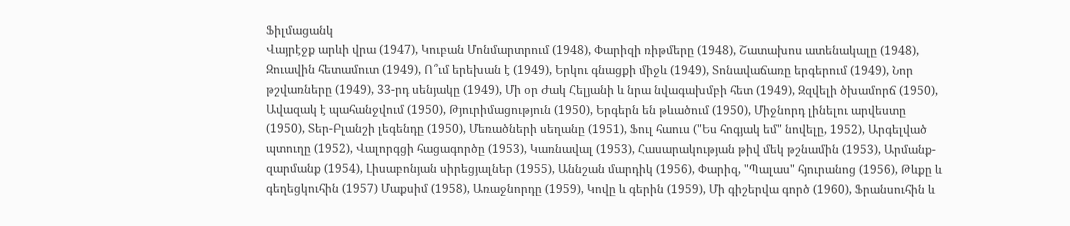Ֆիլմացանկ
Վայրէջք արևի վրա (1947), Կուբան Մոնմարտրում (1948), Փարիզի ռիթմերը (1948), Շատախոս ատենակալը (1948), Զուավին հետամուտ (1949), Ո՞ւմ երեխան է (1949), Երկու գնացքի միջև (1949), Տոնավաճառը երգերում (1949), Նոր թշվառները (1949), 33-րդ սենյակը (1949), Մի օր Ժակ Հելյանի և նրա նվագախմբի հետ (1949), Զզվելի ծխամորճ (1950), Ավազակ է պահանջվում (1950), Թյուրիմացություն (1950), Երգերն են թևածում (1950), Միջնորդ լինելու արվեստը (1950), Տեր-Բլանշի լեգենդը (1950), Մեռածների սեղանը (1951), Ֆուլ հաուս ("Ես հոգյակ եմ" նովելը, 1952), Արգելված պտուղը (1952), Վալորգցի հացագործը (1953), Կառնավալ (1953), Հասարակության թիվ մեկ թշնամին (1953), Արմանք-զարմանք (1954), Լիսաբոնյան սիրեցյալներ (1955), Աննշան մարդիկ (1956), Փարիզ, "Պալաս" հյուրանոց (1956), Թևքը և գեղեցկուհին (1957) Մաքսիմ (1958), Առաջնորդը (1959), Կովը և գերին (1959), Մի գիշերվա գործ (1960), Ֆրանսուհին և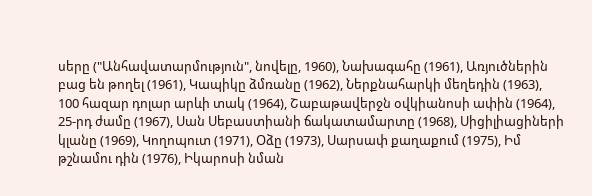սերը ("Անհավատարմություն", նովելը, 1960), Նախագահը (1961), Առյուծներին բաց են թողել (1961), Կապիկը ձմռանը (1962), Ներքնահարկի մեղեդին (1963), 100 հազար դոլար արևի տակ (1964), Շաբաթավերջն օվկիանոսի ափին (1964), 25-րդ ժամը (1967), Սան Սեբաստիանի ճակատամարտը (1968), Սիցիլիացիների կլանը (1969), Կողոպուտ (1971), Օձը (1973), Սարսափ քաղաքում (1975), Իմ թշնամու դին (1976), Իկարոսի նման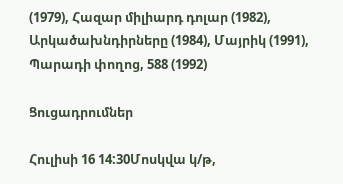(1979), Հազար միլիարդ դոլար (1982), Արկածախնդիրները (1984), Մայրիկ (1991), Պարադի փողոց, 588 (1992)

Ցուցադրումներ

Հուլիսի 16 14:30Մոսկվա կ/թ,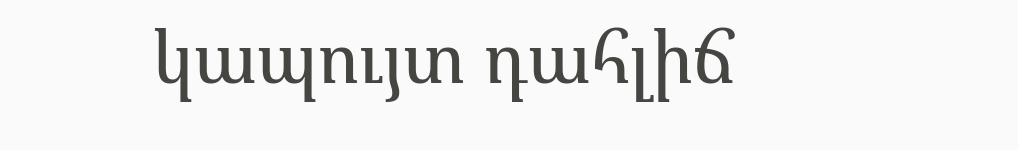կապույտ դահլիճ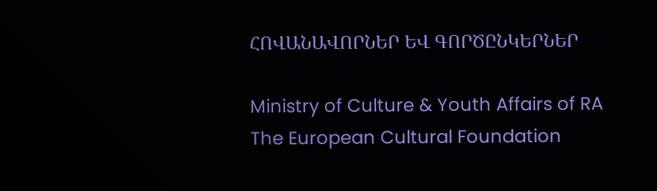ՀՈՎԱՆԱՎՈՐՆԵՐ ԵՎ ԳՈՐԾԸՆԿԵՐՆԵՐ

Ministry of Culture & Youth Affairs of RA The European Cultural Foundation